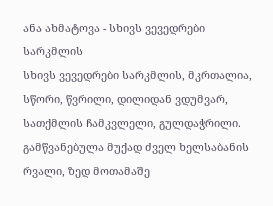ანა ახმატოვა - სხივს ვევედრები სარკმლის
სხივს ვევედრები სარკმლის, მკრთალია, სწორი, წვრილი, დილიდან ვდუმვარ, სათქმლის ჩამკვლელი, გულდაჭრილი.
გამწვანებულა მუქად ძველ ხელსაბანის რვალი, ზედ მოთამაშე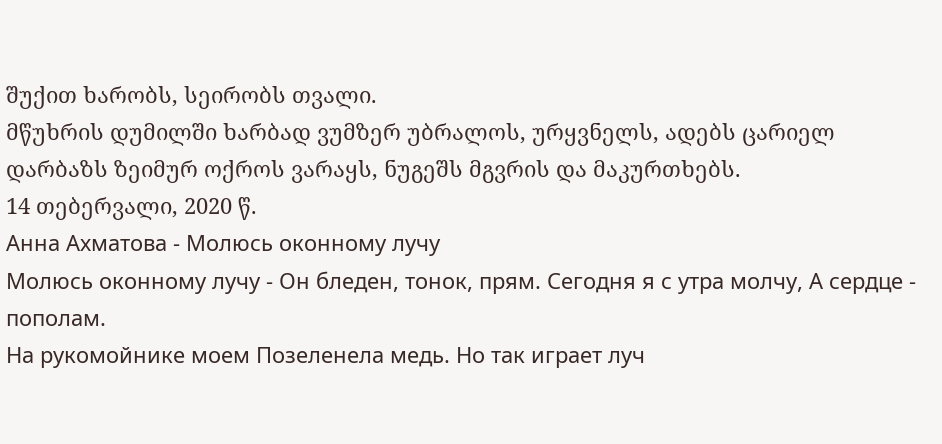შუქით ხარობს, სეირობს თვალი.
მწუხრის დუმილში ხარბად ვუმზერ უბრალოს, ურყვნელს, ადებს ცარიელ დარბაზს ზეიმურ ოქროს ვარაყს, ნუგეშს მგვრის და მაკურთხებს.
14 თებერვალი, 2020 წ.
Анна Ахматова - Молюсь оконному лучу
Молюсь оконному лучу - Он бледен, тонок, прям. Сегодня я с утра молчу, А сердце - пополам.
На рукомойнике моем Позеленела медь. Но так играет луч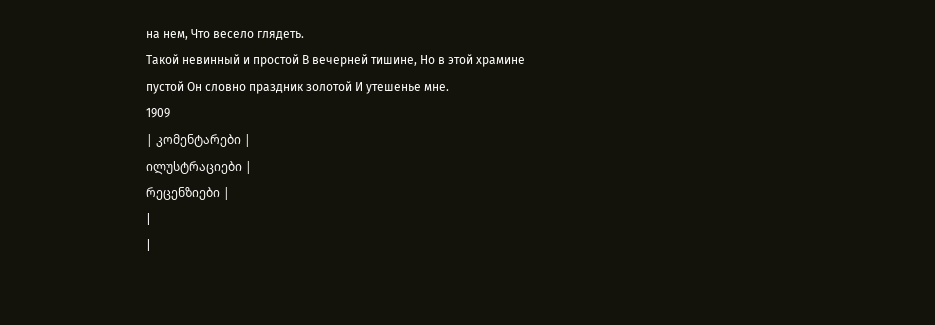на нем, Что весело глядеть.
Такой невинный и простой В вечерней тишине, Но в этой храмине пустой Он словно праздник золотой И утешенье мне.
1909
| კომენტარები |
ილუსტრაციები |
რეცენზიები |
|
|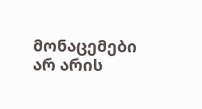მონაცემები არ არის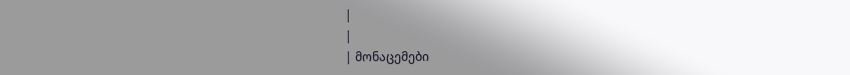|
|
| მონაცემები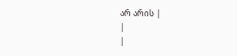არ არის |
|
|